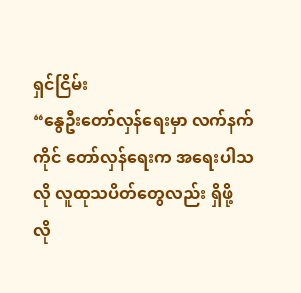ရှင်ငြိမ်း
“နွေဦးတော်လှန်ရေးမှာ လက်နက်ကိုင် တော်လှန်ရေးက အရေးပါသလို လူထုသပိတ်တွေလည်း ရှိဖို့ လို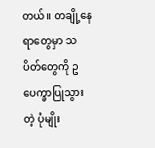တယ်။ တချို့နေရာတွေမှာ သပိတ်တွေကို ဥပေက္ခာပြုသွားတဲ့ ပုံမျိုး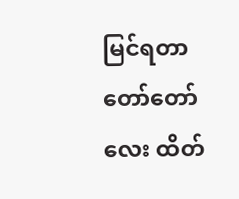မြင်ရတာ တော်တော်လေး ထိတ်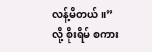လန့်မိတယ်။”လို့ စိုးရိမ် စကား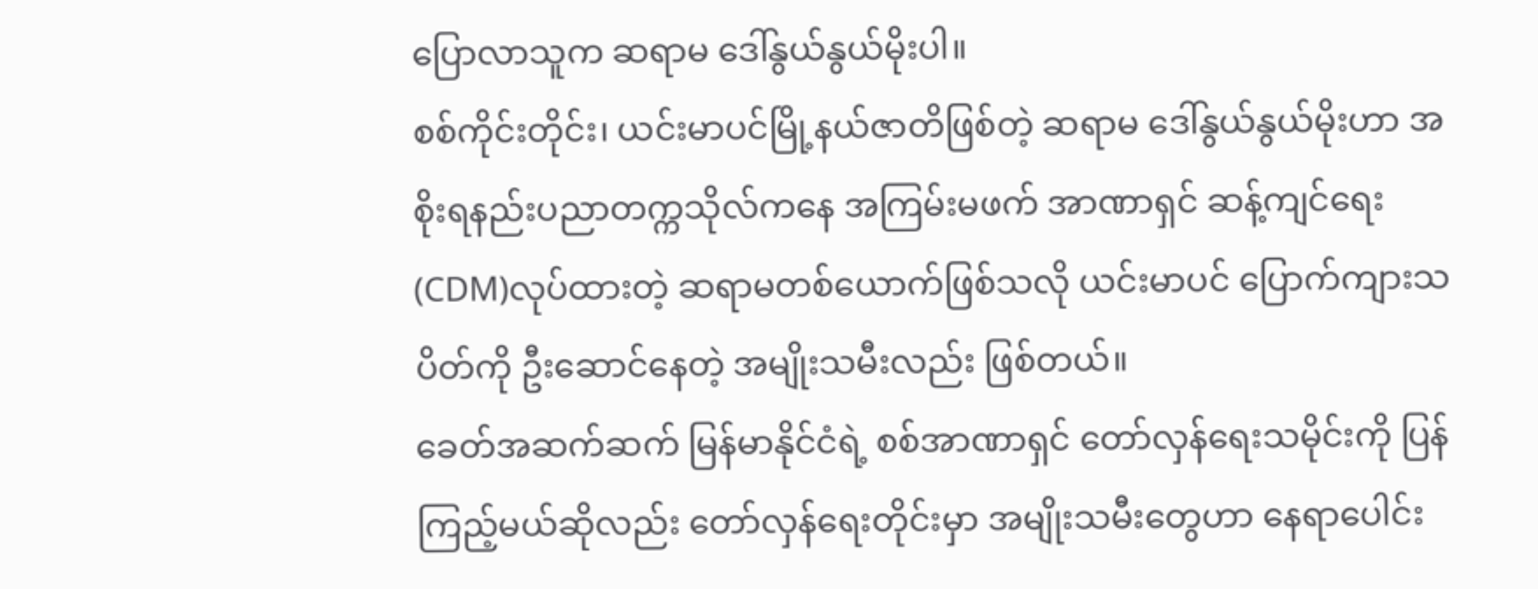ပြောလာသူက ဆရာမ ဒေါ်နွယ်နွယ်မိုးပါ။
စစ်ကိုင်းတိုင်း၊ ယင်းမာပင်မြို့နယ်ဇာတိဖြစ်တဲ့ ဆရာမ ဒေါ်နွယ်နွယ်မိုးဟာ အစိုးရနည်းပညာတက္ကသိုလ်ကနေ အကြမ်းမဖက် အာဏာရှင် ဆန့်ကျင်ရေး (CDM)လုပ်ထားတဲ့ ဆရာမတစ်ယောက်ဖြစ်သလို ယင်းမာပင် ပြောက်ကျားသပိတ်ကို ဦးဆောင်နေတဲ့ အမျိုးသမီးလည်း ဖြစ်တယ်။
ခေတ်အဆက်ဆက် မြန်မာနိုင်ငံရဲ့ စစ်အာဏာရှင် တော်လှန်ရေးသမိုင်းကို ပြန်ကြည့်မယ်ဆိုလည်း တော်လှန်ရေးတိုင်းမှာ အမျိုးသမီးတွေဟာ နေရာပေါင်း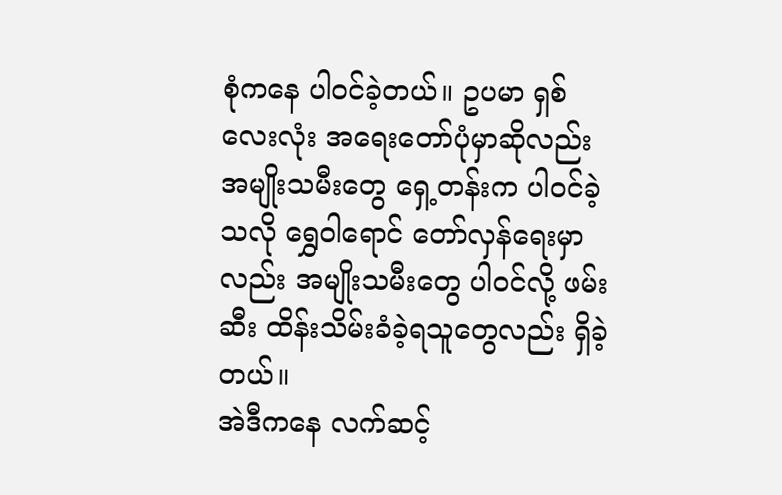စုံကနေ ပါဝင်ခဲ့တယ်။ ဥပမာ ရှစ်လေးလုံး အရေးတော်ပုံမှာဆိုလည်း အမျိုးသမီးတွေ ရှေ့တန်းက ပါဝင်ခဲ့သလို ရွှေဝါရောင် တော်လှန်ရေးမှာလည်း အမျိုးသမီးတွေ ပါဝင်လို့ ဖမ်းဆီး ထိန်းသိမ်းခံခဲ့ရသူတွေလည်း ရှိခဲ့တယ်။
အဲဒီကနေ လက်ဆင့်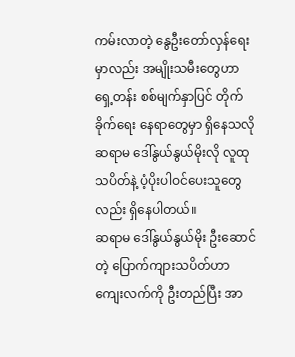ကမ်းလာတဲ့ နွေဦးတော်လှန်ရေးမှာလည်း အမျိုးသမီးတွေဟာ ရှေ့တန်း စစ်မျက်နှာပြင် တိုက်ခိုက်ရေး နေရာတွေမှာ ရှိနေသလို ဆရာမ ဒေါ်နွယ်နွယ်မိုးလို လူထုသပိတ်နဲ့ ပံ့ပိုးပါဝင်ပေးသူတွေလည်း ရှိနေပါတယ်။
ဆရာမ ဒေါ်နွယ်နွယ်မိုး ဦးဆောင်တဲ့ ပြောက်ကျားသပိတ်ဟာ ကျေးလက်ကို ဦးတည်ပြီး အာ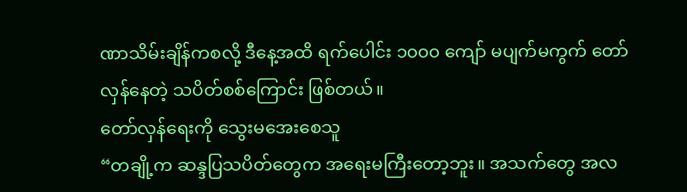ဏာသိမ်းချိန်ကစလို့ ဒီနေ့အထိ ရက်ပေါင်း ၁၀၀၀ ကျော် မပျက်မကွက် တော်လှန်နေတဲ့ သပိတ်စစ်ကြောင်း ဖြစ်တယ်။
တော်လှန်ရေးကို သွေးမအေးစေသူ
“တချို့က ဆန္ဒပြသပိတ်တွေက အရေးမကြီးတော့ဘူး။ အသက်တွေ အလ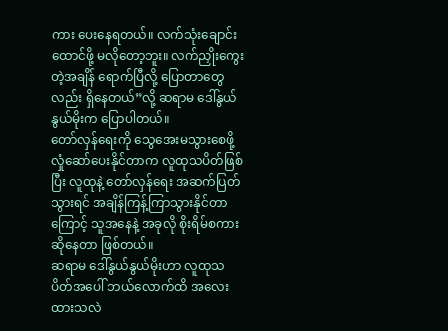ကား ပေးနေရတယ်။ လက်သုံးချောင်း ထောင်ဖို့ မလိုတော့ဘူး။ လက်ညှိုးကွေးတဲ့အချိန် ရောက်ပြီလို့ ပြောတာတွေလည်း ရှိနေတယ်”လို့ ဆရာမ ဒေါ်နွယ်နွယ်မိုးက ပြောပါတယ်။
တော်လှန်ရေးကို သွေအေးမသွားစေဖို့ လှုံဆော်ပေးနိုင်တာက လူထုသပိတ်ဖြစ်ပြီး လူထုနဲ့ တော်လှန်ရေး အဆက်ပြတ်သွားရင် အချိန်ကြန့်ကြာသွားနိုင်တာကြောင့် သူအနေနဲ့ အခုလို စိုးရိမ်စကားဆိုနေတာ ဖြစ်တယ်။
ဆရာမ ဒေါ်နွယ်နွယ်မိုးဟာ လူထုသပိတ်အပေါ် ဘယ်လောက်ထိ အလေးထားသလဲ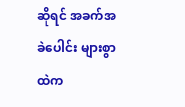ဆိုရင် အခက်အခဲပေါင်း များစွာထဲက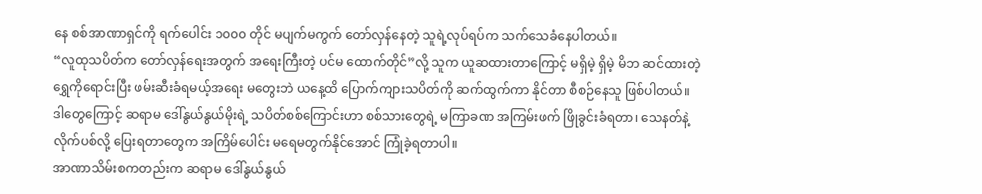နေ စစ်အာဏာရှင်ကို ရက်ပေါင်း ၁၀၀၀ တိုင် မပျက်မကွက် တော်လှန်နေတဲ့ သူရဲ့လုပ်ရပ်က သက်သေခံနေပါတယ်။
“လူထုသပိတ်က တော်လှန်ရေးအတွက် အရေးကြီးတဲ့ ပင်မ ထောက်တိုင်”လို့ သူက ယူဆထားတာကြောင့် မရှိမဲ့ ရှိမဲ့ မိဘ ဆင်ထားတဲ့ ရွှေကိုရောင်းပြီး ဖမ်းဆီးခံရမယ့်အရေး မတွေးဘဲ ယနေ့ထိ ပြောက်ကျားသပိတ်ကို ဆက်ထွက်ကာ နိုင်တာ စီစဉ်နေသူ ဖြစ်ပါတယ်။
ဒါတွေကြောင့် ဆရာမ ဒေါ်နွယ်နွယ်မိုးရဲ့ သပိတ်စစ်ကြောင်းဟာ စစ်သားတွေရဲ့ မကြာခဏ အကြမ်းဖက် ဖြိုခွင်းခံရတာ၊ သေနတ်နဲ့ လိုက်ပစ်လို့ ပြေးရတာတွေက အကြိမ်ပေါင်း မရေမတွက်နိုင်အောင် ကြုံခဲ့ရတာပါ။
အာဏာသိမ်းစကတည်းက ဆရာမ ဒေါ်နွယ်နွယ်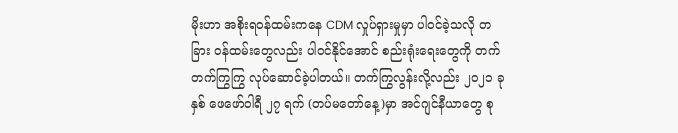မိုးဟာ အစိုးရဝန်ထမ်းကနေ CDM လှုပ်ရှားမှုမှာ ပါဝင်ခဲ့သလို တခြား ဝန်ထမ်းတွေလည်း ပါဝင်နိုင်အောင် စည်းရုံးရေးတွေကို တက်တက်ကြွကြွ လုပ်ဆောင်ခဲ့ပါတယ်။ တက်ကြွလွန်းလို့လည်း ၂၀၂၁ ခုနှစ် ဖေဖော်ဝါရီ ၂၇ ရက် (တပ်မတော်နေ့)မှာ အင်ဂျင်နီယာတွေ စု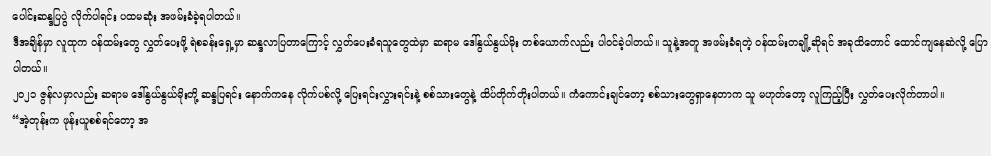ပေါင်းဆန္ဒပြပွဲ လိုက်ပါရင်း ပထမဆုံး အဖမ်းခံခဲ့ရပါတယ်။
ဒီအချိန်မှာ လူထုက ဝန်ထမ်းတွေ လွှတ်ပေးဖို့ ရဲစခန်းရှေ့မှာ ဆန္ဒလာပြတာကြောင့် လွှတ်ပေးခံရသူတွေထဲမှာ ဆရာမ ဒေါ်နွယ်နွယ်မိုး တစ်ယောက်လည်း ပါဝင်ခဲ့ပါတယ်။ သူနဲ့အတူ အဖမ်းခံရတဲ့ ဝန်ထမ်းတချို့ဆိုရင် အခုထိတောင် ထောင်ကျနေဆဲလို့ ပြောပါတယ်။
၂၀၂၁ ဇွန်လမှာလည်း ဆရာမ ဒေါ်နွယ်နွယ်မိုးတို့ ဆန္ဒပြရင်း နောက်ကနေ လိုက်ပစ်လို့ ပြေးရင်းလွှားရင်းနဲ့ စစ်သားတွေနဲ့ ထိပ်တိုက်တိုးပါတယ်။ ကံကောင်းချင်တော့ စစ်သားတွေရှာနေတာက သူ မဟုတ်တော့ လူကြည့်ပြီး လွှတ်ပေးလိုက်တာပါ။
“အဲ့တုန်းက ဖုန်းယူစစ်ရင်တော့ အ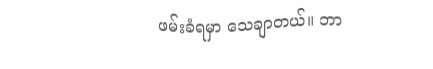ဖမ်းခံရမှာ သေချာတယ်။ ဘာ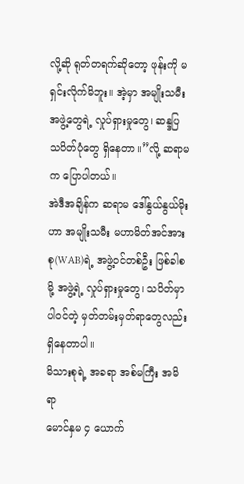လို့ဆို ရုတ်တရက်ဆိုတော့ ဖုန်းကို မရှင်းလိုက်မိဘူး။ အဲ့မှာ အမျိုးသမီးအဖွဲ့တွေရဲ့ လှုပ်ရှားမှုတွေ၊ ဆန္ဒပြ သပိတ်ပုံတွေ ရှိနေတာ။”လို့ ဆရာမက ပြောပါတယ်။
အဲဒီအချိန်က ဆရာမ ဒေါ်နွယ်နွယ်မိုးဟာ အမျိုးသမီး မဟာမိတ်အင်အားစု(WAB)ရဲ့ အဖွဲ့ဝင်တစ်ဦး ဖြစ်ခါစမို့ အဖွဲ့ရဲ့ လှုပ်ရှားမှုတွေ၊ သပိတ်မှာပါဝင်တဲ့ မှတ်တမ်းမှတ်ရာတွေလည်း ရှိနေတာပါ။
မိသားစုရဲ့ အခရာ အစ်မကြီး အမိရာ
မောင်နှမ ၄ ယောက်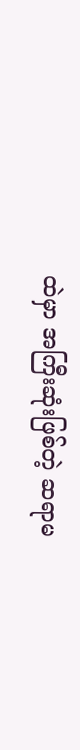ထဲမှာ အကြီးဆုံးဖြစ်တဲ့ ဆရာမ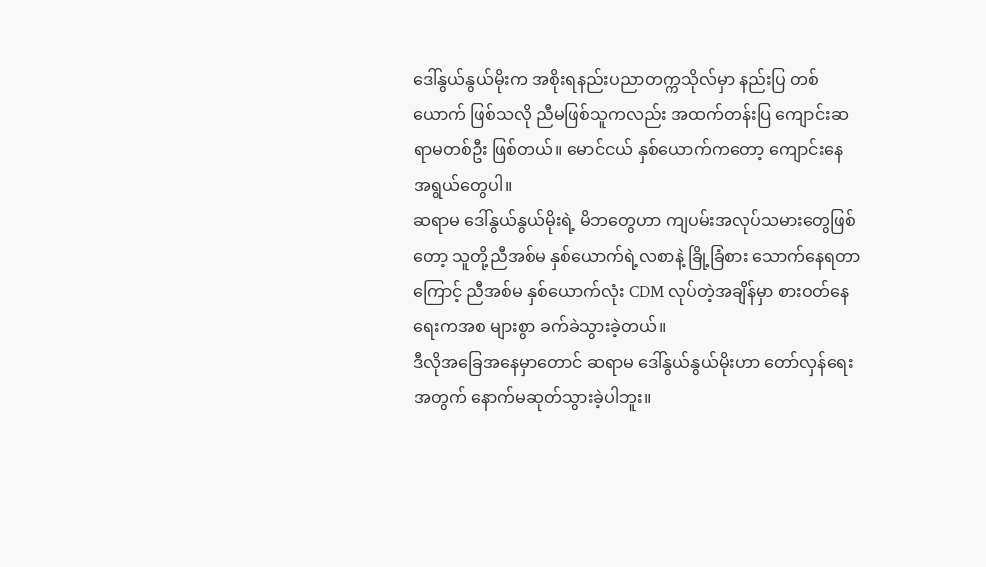ဒေါ်နွယ်နွယ်မိုးက အစိုးရနည်းပညာတက္ကသိုလ်မှာ နည်းပြ တစ်ယောက် ဖြစ်သလို ညီမဖြစ်သူကလည်း အထက်တန်းပြ ကျောင်းဆရာမတစ်ဦး ဖြစ်တယ်။ မောင်ငယ် နှစ်ယောက်ကတော့ ကျောင်းနေ အရွယ်တွေပါ။
ဆရာမ ဒေါ်နွယ်နွယ်မိုးရဲ့ မိဘတွေဟာ ကျပမ်းအလုပ်သမားတွေဖြစ်တော့ သူတို့ညီအစ်မ နှစ်ယောက်ရဲ့လစာနဲ့ ခြို့ခြံစား သောက်နေရတာကြောင့် ညီအစ်မ နှစ်ယောက်လုံး CDM လုပ်တဲ့အချိန်မှာ စားဝတ်နေရေးကအစ များစွာ ခက်ခဲသွားခဲ့တယ်။
ဒီလိုအခြေအနေမှာတောင် ဆရာမ ဒေါ်နွယ်နွယ်မိုးဟာ တော်လှန်ရေးအတွက် နောက်မဆုတ်သွားခဲ့ပါဘူး။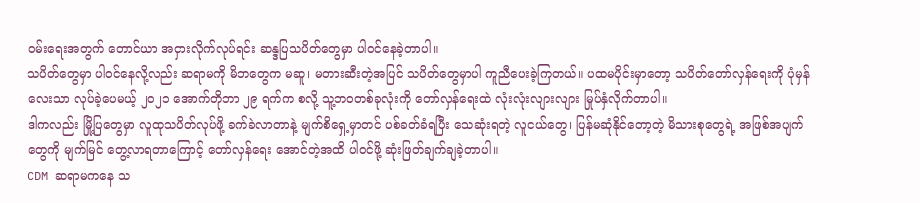ဝမ်းရေးအတွက် တောင်ယာ အငှားလိုက်လုပ်ရင်း ဆန္ဒပြသပိတ်တွေမှာ ပါဝင်နေခဲ့တာပါ။
သပိတ်တွေမှာ ပါဝင်နေလို့လည်း ဆရာမကို မိဘတွေက မဆူ၊ မတားဆီးတဲ့အပြင် သပိတ်တွေမှာပါ ကူညီပေးခဲ့ကြတယ်။ ပထမပိုင်းမှာတော့ သပိတ်တော်လှန်ရေးကို ပုံမှန်လေးသာ လုပ်ခဲ့ပေမယ့် ၂၀၂၁ အောက်တိုဘာ ၂၉ ရက်က စလို့ သူ့ဘဝတစ်ခုလုံးကို တော်လှန်ရေးထဲ လုံးလုံးလျားလျား မြုပ်နှံလိုက်တာပါ။
ဒါကလည်း မြို့ပြတွေမှာ လူထုသပိတ်လုပ်ဖို့ ခက်ခဲလာတာနဲ့ မျက်စိရှေ့မှာတင် ပစ်ခတ်ခံရပြီး သေဆုံးရတဲ့ လူငယ်တွေ၊ ပြန်မဆုံနိုင်တော့တဲ့ မိသားစုတွေရဲ့ အဖြစ်အပျက်တွေကို မျက်မြင် တွေ့လာရတာကြောင့် တော်လှန်ရေး အောင်တဲ့အထိ ပါဝင်ဖို့ ဆုံးဖြတ်ချက်ချခဲ့တာပါ။
CDM ဆရာမကနေ သ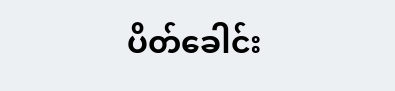ပိတ်ခေါင်း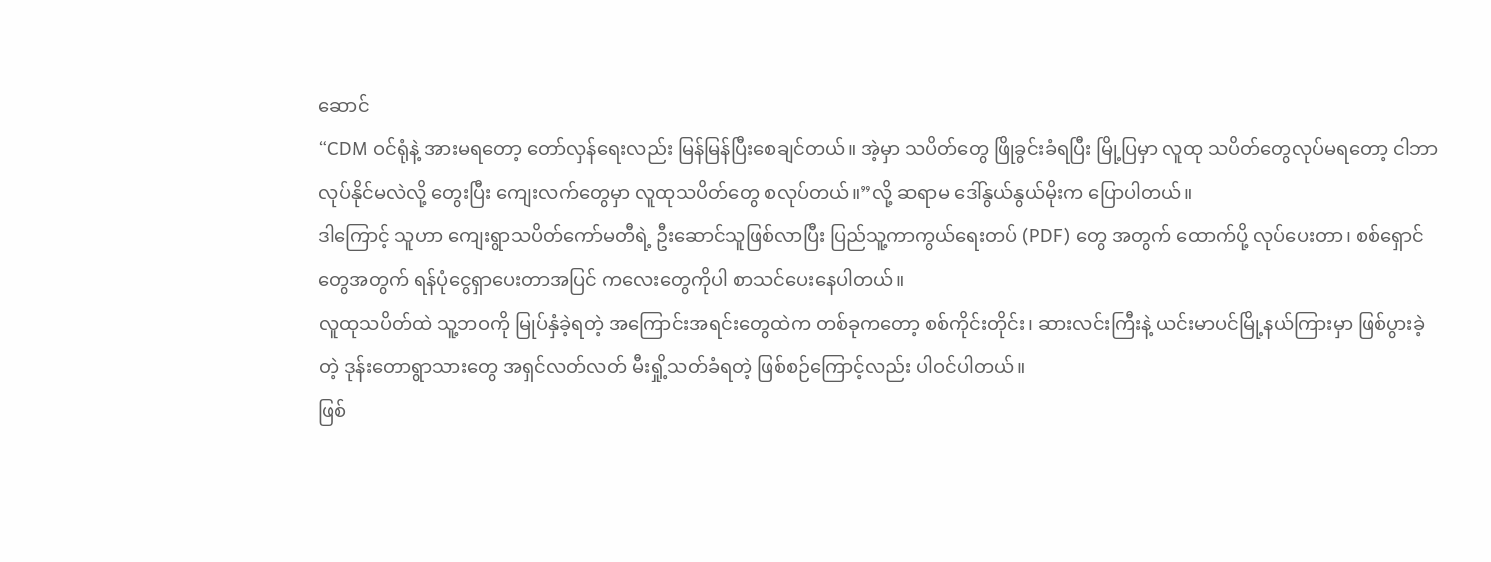ဆောင်
“CDM ဝင်ရုံနဲ့ အားမရတော့ တော်လှန်ရေးလည်း မြန်မြန်ပြီးစေချင်တယ်။ အဲ့မှာ သပိတ်တွေ ဖြိုခွင်းခံရပြီး မြို့ပြမှာ လူထု သပိတ်တွေလုပ်မရတော့ ငါဘာလုပ်နိုင်မလဲလို့ တွေးပြီး ကျေးလက်တွေမှာ လူထုသပိတ်တွေ စလုပ်တယ်။”လို့ ဆရာမ ဒေါ်နွယ်နွယ်မိုးက ပြောပါတယ်။
ဒါကြောင့် သူဟာ ကျေးရွာသပိတ်ကော်မတီရဲ့ ဦးဆောင်သူဖြစ်လာပြီး ပြည်သူ့ကာကွယ်ရေးတပ် (PDF) တွေ အတွက် ထောက်ပို့ လုပ်ပေးတာ၊ စစ်ရှောင်တွေအတွက် ရန်ပုံငွေရှာပေးတာအပြင် ကလေးတွေကိုပါ စာသင်ပေးနေပါတယ်။
လူထုသပိတ်ထဲ သူ့ဘဝကို မြုပ်နှံခဲ့ရတဲ့ အကြောင်းအရင်းတွေထဲက တစ်ခုကတော့ စစ်ကိုင်းတိုင်း၊ ဆားလင်းကြီးနဲ့ ယင်းမာပင်မြို့နယ်ကြားမှာ ဖြစ်ပွားခဲ့တဲ့ ဒုန်းတောရွာသားတွေ အရှင်လတ်လတ် မီးရှို့သတ်ခံရတဲ့ ဖြစ်စဉ်ကြောင့်လည်း ပါဝင်ပါတယ်။
ဖြစ်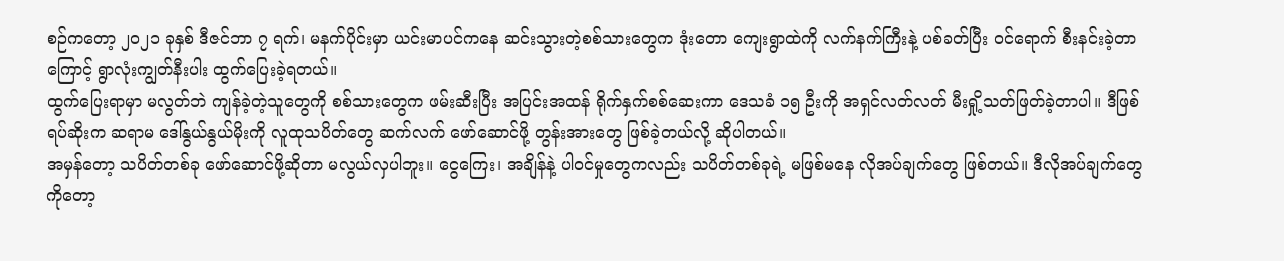စဉ်ကတော့ ၂၀၂၁ ခုနှစ် ဒီဇင်ဘာ ၇ ရက်၊ မနက်ပိုင်းမှာ ယင်းမာပင်ကနေ ဆင်းသွားတဲ့စစ်သားတွေက ဒုံးတော ကျေးရွာထဲကို လက်နက်ကြီးနဲ့ ပစ်ခတ်ပြီး ဝင်ရောက် စီးနင်းခဲ့တာကြောင့် ရွာလုံးကျွတ်နီးပါး ထွက်ပြေးခဲ့ရတယ်။
ထွက်ပြေးရာမှာ မလွတ်ဘဲ ကျန်ခဲ့တဲ့သူတွေကို စစ်သားတွေက ဖမ်းဆီးပြီး အပြင်းအထန် ရိုက်နှက်စစ်ဆေးကာ ဒေသခံ ၁၅ ဦးကို အရှင်လတ်လတ် မီးရှို့သတ်ဖြတ်ခဲ့တာပါ။ ဒီဖြစ်ရပ်ဆိုးက ဆရာမ ဒေါ်နွယ်နွယ်မိုးကို လူထုသပိတ်တွေ ဆက်လက် ဖော်ဆောင်ဖို့ တွန်းအားတွေ ဖြစ်ခဲ့တယ်လို့ ဆိုပါတယ်။
အမှန်တော့ သပိတ်တစ်ခု ဖော်ဆောင်ဖို့ဆိုတာ မလွယ်လှပါဘူး။ ငွေကြေး၊ အချိန်နဲ့ ပါဝင်မှုတွေကလည်း သပိတ်တစ်ခုရဲ့ မဖြစ်မနေ လိုအပ်ချက်တွေ ဖြစ်တယ်။ ဒီလိုအပ်ချက်တွေကိုတော့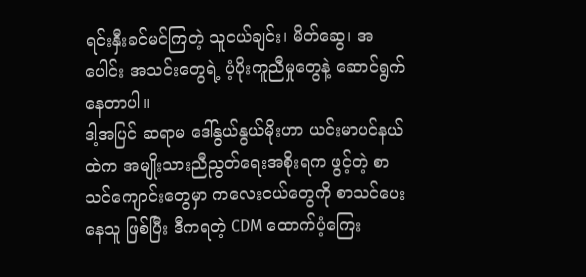ရင်းနှီးခင်မင်ကြတဲ့ သူငယ်ချင်း၊ မိတ်ဆွေ၊ အပေါင်း အသင်းတွေရဲ့ ပံ့ပိုးကူညီမှုတွေနဲ့ ဆောင်ရွက်နေတာပါ။
ဒါ့အပြင် ဆရာမ ဒေါ်နွယ်နွယ်မိုးဟာ ယင်းမာပင်နယ်ထဲက အမျိုးသားညီညွတ်ရေးအစိုးရက ဖွင့်တဲ့ စာသင်ကျောင်းတွေမှာ ကလေးငယ်တွေကို စာသင်ပေးနေသူ ဖြစ်ပြီး ဒီကရတဲ့ CDM ထောက်ပံ့ကြေး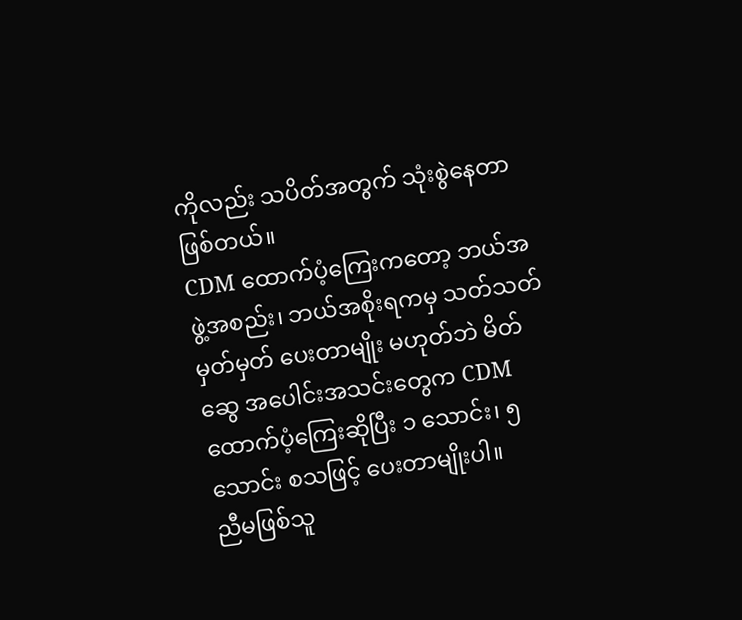ကိုလည်း သပိတ်အတွက် သုံးစွဲနေတာ ဖြစ်တယ်။
CDM ထောက်ပံ့ကြေးကတော့ ဘယ်အဖွဲ့အစည်း၊ ဘယ်အစိုးရကမှ သတ်သတ်မှတ်မှတ် ပေးတာမျိုး မဟုတ်ဘဲ မိတ်ဆွေ အပေါင်းအသင်းတွေက CDM ထောက်ပံ့ကြေးဆိုပြီး ၁ သောင်း၊ ၅ သောင်း စသဖြင့် ပေးတာမျိုးပါ။
ညီမဖြစ်သူ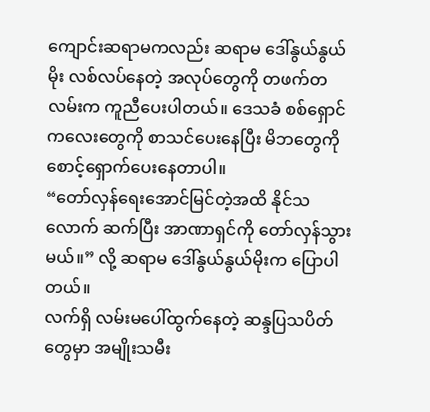ကျောင်းဆရာမကလည်း ဆရာမ ဒေါ်နွယ်နွယ်မိုး လစ်လပ်နေတဲ့ အလုပ်တွေကို တဖက်တလမ်းက ကူညီပေးပါတယ်။ ဒေသခံ စစ်ရှောင်ကလေးတွေကို စာသင်ပေးနေပြီး မိဘတွေကို စောင့်ရှောက်ပေးနေတာပါ။
“တော်လှန်ရေးအောင်မြင်တဲ့အထိ နိုင်သလောက် ဆက်ပြီး အာဏာရှင်ကို တော်လှန်သွားမယ်။” လို့ ဆရာမ ဒေါ်နွယ်နွယ်မိုးက ပြောပါတယ်။
လက်ရှိ လမ်းမပေါ်ထွက်နေတဲ့ ဆန္ဒပြသပိတ်တွေမှာ အမျိုးသမီး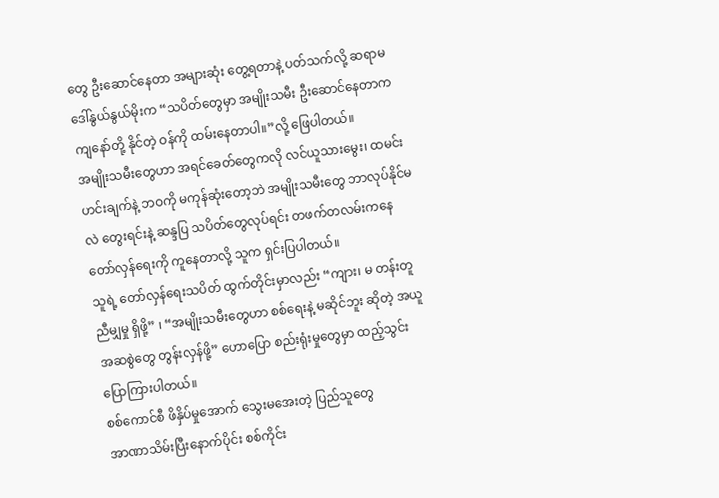တွေ ဦးဆောင်နေတာ အများဆုံး တွေ့ရတာနဲ့ ပတ်သက်လို့ ဆရာမ ဒေါ်နွယ်နွယ်မိုးက “သပိတ်တွေမှာ အမျိုးသမီး ဦးဆောင်နေတာက ကျနော်တို့ နိုင်တဲ့ ဝန်ကို ထမ်းနေတာပါ။”လို့ ဖြေပါတယ်။
အမျိုးသမီးတွေဟာ အရင်ခေတ်တွေကလို လင်ယူသားမွေး၊ ထမင်းဟင်းချက်နဲ့ ဘဝကို မကုန်ဆုံးတော့ဘဲ အမျိုးသမီးတွေ ဘာလုပ်နိုင်မလဲ တွေးရင်းနဲ့ ဆန္ဒပြ သပိတ်တွေလုပ်ရင်း တဖက်တလမ်းကနေ တော်လှန်ရေးကို ကူနေတာလို့ သူက ရှင်းပြပါတယ်။
သူရဲ့ တော်လှန်ရေးသပိတ် ထွက်တိုင်းမှာလည်း “ကျား၊ မ တန်းတူညီမျှမှု ရှိဖို့” ၊ “အမျိုးသမီးတွေဟာ စစ်ရေးနဲ့ မဆိုင်ဘူး ဆိုတဲ့ အယူအဆစွဲတွေ တွန်းလှန်ဖို့” ဟောပြော စည်းရုံးမှုတွေမှာ ထည့်သွင်းပြောကြားပါတယ်။
စစ်ကောင်စီ ဖိနှိပ်မှုအောက် သွေးမအေးတဲ့ ပြည်သူတွေ
အာဏာသိမ်းပြီးနောက်ပိုင်း စစ်ကိုင်း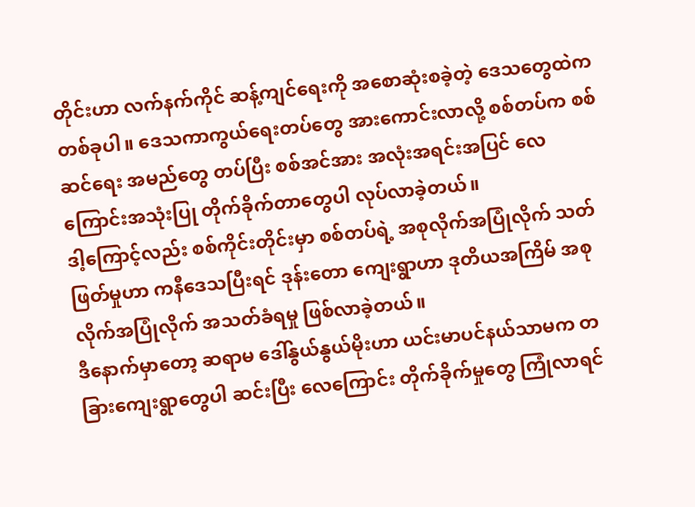တိုင်းဟာ လက်နက်ကိုင် ဆန့်ကျင်ရေးကို အစောဆုံးစခဲ့တဲ့ ဒေသတွေထဲက တစ်ခုပါ။ ဒေသကာကွယ်ရေးတပ်တွေ အားကောင်းလာလို့ စစ်တပ်က စစ်ဆင်ရေး အမည်တွေ တပ်ပြီး စစ်အင်အား အလုံးအရင်းအပြင် လေကြောင်းအသုံးပြု တိုက်ခိုက်တာတွေပါ လုပ်လာခဲ့တယ်။
ဒါ့ကြောင့်လည်း စစ်ကိုင်းတိုင်းမှာ စစ်တပ်ရဲ့ အစုလိုက်အပြုံလိုက် သတ်ဖြတ်မှုဟာ ကနီဒေသပြီးရင် ဒုန်းတော ကျေးရွာဟာ ဒုတိယအကြိမ် အစုလိုက်အပြုံလိုက် အသတ်ခံရမှု ဖြစ်လာခဲ့တယ်။
ဒီနောက်မှာတော့ ဆရာမ ဒေါ်နွယ်နွယ်မိုးဟာ ယင်းမာပင်နယ်သာမက တခြားကျေးရွာတွေပါ ဆင်းပြီး လေကြောင်း တိုက်ခိုက်မှုတွေ ကြုံလာရင်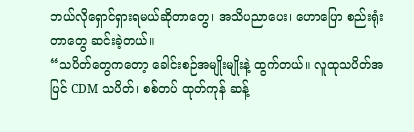ဘယ်လိုရှောင်ရှားရမယ်ဆိုတာတွေ၊ အသိပညာပေး၊ ဟောပြော စည်းရုံးတာတွေ ဆင်းခဲ့တယ်။
“သပိတ်တွေကတော့ ခေါင်းစဉ်အမျိုးမျိုးနဲ့ ထွက်တယ်။ လူထုသပိတ်အပြင် CDM သပိတ်၊ စစ်တပ် ထုတ်ကုန် ဆန့်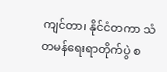ကျင်တာ၊ နိုင်ငံတကာ သံတမန်ရေးရာတိုက်ပွဲ စ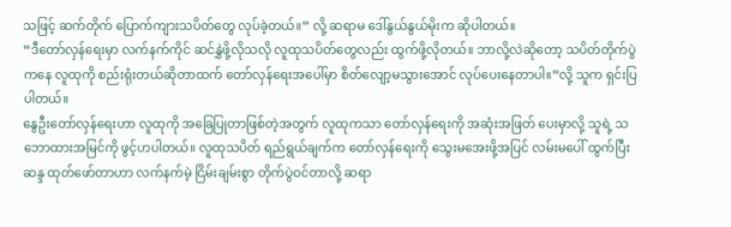သဖြင့် ဆက်တိုက် ပြောက်ကျားသပိတ်တွေ လုပ်ခဲ့တယ်။” လို့ ဆရာမ ဒေါ်နွယ်နွယ်မိုးက ဆိုပါတယ်။
“ဒီတော်လှန်ရေးမှာ လက်နက်ကိုင် ဆင်နွှဲဖို့လိုသလို လူထုသပိတ်တွေလည်း ထွက်ဖို့လိုတယ်။ ဘာလို့လဲဆိုတော့ သပိတ်တိုက်ပွဲကနေ လူထုကို စည်းရုံးတယ်ဆိုတာထက် တော်လှန်ရေးအပေါ်မှာ စိတ်လျော့မသွားအောင် လုပ်ပေးနေတာပါ။”လို့ သူက ရှင်းပြပါတယ်။
နွေဦးတော်လှန်ရေးဟာ လူထုကို အခြေပြုတာဖြစ်တဲ့အတွက် လူထုကသာ တော်လှန်ရေးကို အဆုံးအဖြတ် ပေးမှာလို့ သူရဲ့ သဘောထားအမြင်ကို ဖွင့်ဟပါတယ်။ လူထုသပိတ် ရည်ရွယ်ချက်က တော်လှန်ရေးကို သွေးမအေးဖို့အပြင် လမ်းမပေါ် ထွက်ပြီး ဆန္ဒ ထုတ်ဖော်တာဟာ လက်နက်မဲ့ ငြိမ်းချမ်းစွာ တိုက်ပွဲဝင်တာလို့ ဆရာ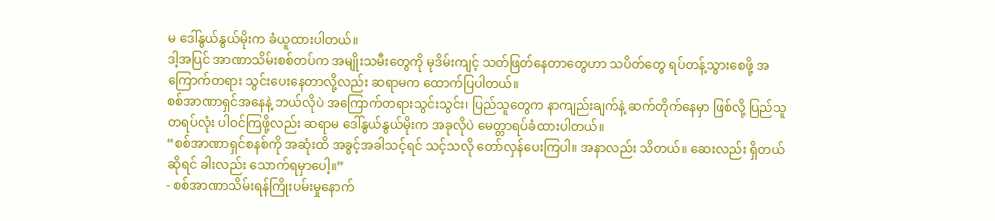မ ဒေါ်နွယ်နွယ်မိုးက ခံယူထားပါတယ်။
ဒါ့အပြင် အာဏာသိမ်းစစ်တပ်က အမျိုးသမီးတွေကို မုဒိမ်းကျင့် သတ်ဖြတ်နေတာတွေဟာ သပိတ်တွေ ရပ်တန့်သွားစေဖို့ အကြောက်တရား သွင်းပေးနေတာလို့လည်း ဆရာမက ထောက်ပြပါတယ်။
စစ်အာဏာရှင်အနေနဲ့ ဘယ်လိုပဲ အကြောက်တရားသွင်းသွင်း၊ ပြည်သူတွေက နာကျည်းချက်နဲ့ ဆက်တိုက်နေမှာ ဖြစ်လို့ ပြည်သူ တရပ်လုံး ပါဝင်ကြဖို့လည်း ဆရာမ ဒေါ်နွယ်နွယ်မိုးက အခုလိုပဲ မေတ္တာရပ်ခံထားပါတယ်။
“စစ်အာဏာရှင်စနစ်ကို အဆုံးထိ အခွင့်အခါသင့်ရင် သင့်သလို တော်လှန်ပေးကြပါ။ အနာလည်း သိတယ်။ ဆေးလည်း ရှိတယ်ဆိုရင် ခါးလည်း သောက်ရမှာပေါ့။”
- စစ်အာဏာသိမ်းရန်ကြိုးပမ်းမှုနောက်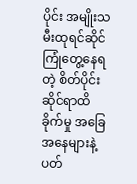ပိုင်း အမျိုးသမီးထုရင်ဆိုင်ကြုံတွေ့နေရတဲ့ စိတ်ပိုင်းဆိုင်ရာထိခိုက်မှု အခြေအနေများနဲ့ပတ်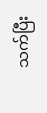သက်ပြီး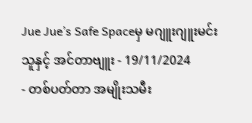Jue Jue’s Safe Spaceမှ မဂျူးဂျူးမင်းသူနှင့် အင်တာဗျူး - 19/11/2024
- တစ်ပတ်တာ အမျိုးသမီး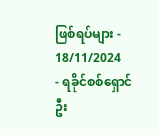ဖြစ်ရပ်များ - 18/11/2024
- ရခိုင်စစ်ရှောင်ဦး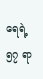ရေရဲ့ ၅၇ ရာ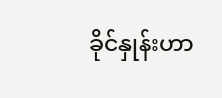ခိုင်နှုန်းဟာ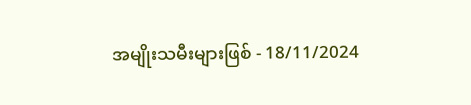အမျိုးသမီးများဖြစ် - 18/11/2024